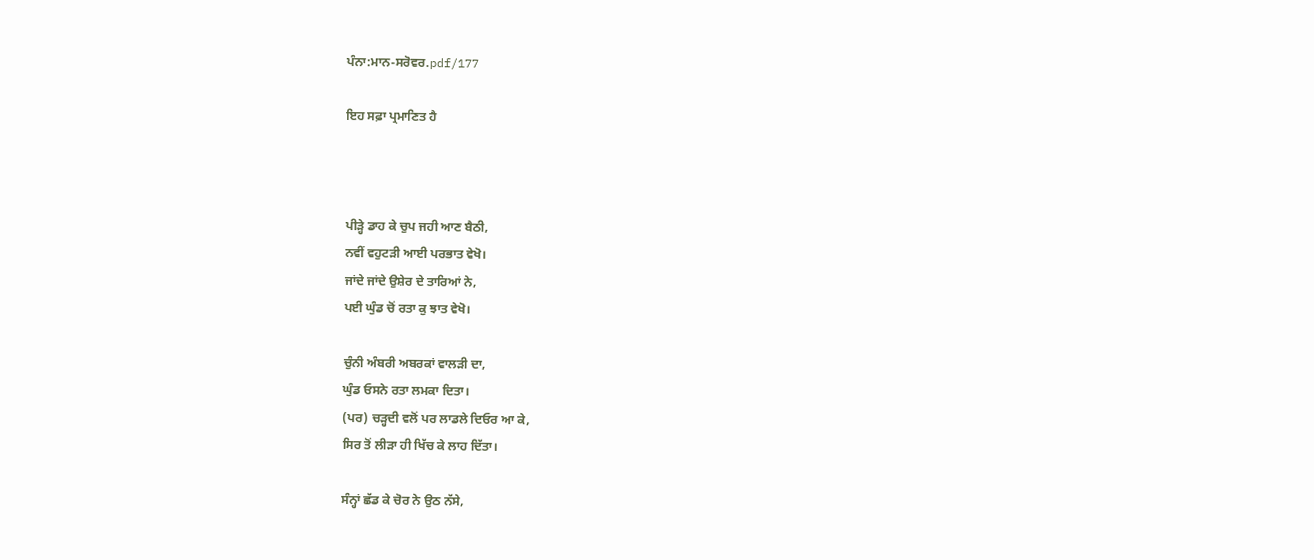ਪੰਨਾ:ਮਾਨ-ਸਰੋਵਰ.pdf/177

ਇਹ ਸਫ਼ਾ ਪ੍ਰਮਾਣਿਤ ਹੈ



ਪੀੜ੍ਹੇ ਡਾਹ ਕੇ ਚੁਪ ਜਹੀ ਆਣ ਬੈਠੀ,
ਨਵੀਂ ਵਹੁਟੜੀ ਆਈ ਪਰਭਾਤ ਵੇਖੋ।
ਜਾਂਦੇ ਜਾਂਦੇ ਉਸ਼ੇਰ ਦੇ ਤਾਰਿਆਂ ਨੇ,
ਪਈ ਘੁੰਡ ਚੋਂ ਰਤਾ ਕੁ ਝਾਤ ਵੇਖੋ।

ਚੁੰਨੀ ਅੰਬਰੀ ਅਬਰਕਾਂ ਵਾਲੜੀ ਦਾ,
ਘੁੰਡ ਓਸਨੇ ਰਤਾ ਲਮਕਾ ਦਿਤਾ।
(ਪਰ) ਚੜ੍ਹਦੀ ਵਲੋਂ ਪਰ ਲਾਡਲੇ ਦਿਓਰ ਆ ਕੇ,
ਸਿਰ ਤੋਂ ਲੀੜਾ ਹੀ ਖਿੱਚ ਕੇ ਲਾਹ ਦਿੱਤਾ।

ਸੰਨ੍ਹਾਂ ਛੱਡ ਕੇ ਚੋਰ ਨੇ ਉਠ ਨੱਸੇ,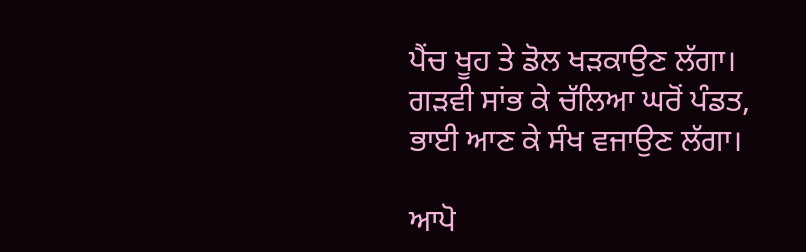ਪੈਂਚ ਖੂਹ ਤੇ ਡੋਲ ਖੜਕਾਉਣ ਲੱਗਾ।
ਗੜਵੀ ਸਾਂਭ ਕੇ ਚੱਲਿਆ ਘਰੋਂ ਪੰਡਤ,
ਭਾਈ ਆਣ ਕੇ ਸੰਖ ਵਜਾਉਣ ਲੱਗਾ।

ਆਪੋ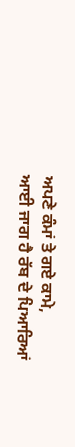ਅਪਣੇ ਕੰਮਾਂ ਤੇ ਗਏ ਕਾਮੇ,
ਆਈ ਜਾਗ ਹੈ ਰੱਬ ਦੇ ਪਿਆਰਿਆਂ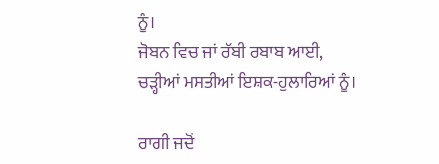ਨੂੰ।
ਜੋਬਨ ਵਿਚ ਜਾਂ ਰੱਬੀ ਰਬਾਬ ਆਈ,
ਚੜ੍ਹੀਆਂ ਮਸਤੀਆਂ ਇਸ਼ਕ-ਹੁਲਾਰਿਆਂ ਨੂੰ।

ਰਾਗੀ ਜਦੋਂ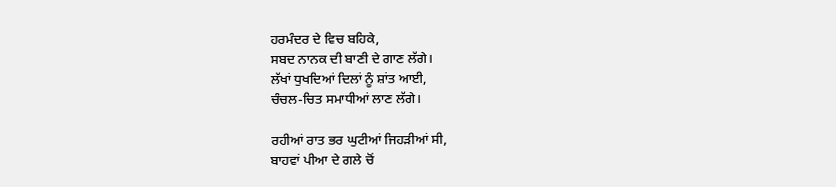ਹਰਮੰਦਰ ਦੇ ਵਿਚ ਬਹਿਕੇ,
ਸਬਦ ਨਾਨਕ ਦੀ ਬਾਣੀ ਦੇ ਗਾਣ ਲੱਗੇ।
ਲੱਖਾਂ ਧੁਖਦਿਆਂ ਦਿਲਾਂ ਨੂੰ ਸ਼ਾਂਤ ਆਈ,
ਚੰਚਲ-ਚਿਤ ਸਮਾਧੀਆਂ ਲਾਣ ਲੱਗੇ।

ਰਹੀਆਂ ਰਾਤ ਭਰ ਘੁਟੀਆਂ ਜਿਹੜੀਆਂ ਸੀ,
ਬਾਹਵਾਂ ਪੀਆ ਦੇ ਗਲੇ ਚੋਂ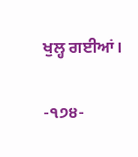ਖੁਲ੍ਹ ਗਈਆਂ।

-੧੭੪-